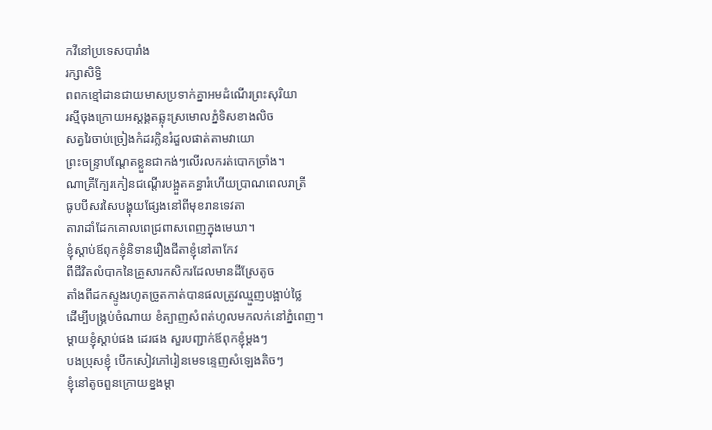កវីនៅប្រទេសបារាំង
រក្សាសិទ្ធិ
ពពកខ្មៅដានជាយមាសប្រទាក់គ្នាអមដំណើរព្រះសុរិយា
រស្មីចុងក្រោយអស្តង្គតឆ្លុះស្រមោលភ្នំទិសខាងលិច
សត្វរៃចាប់ច្រៀងកំដរក្លិនរំដួលផាត់តាមវាយោ
ព្រះចន្ទ្រាបណ្តែតខ្លួនជាកង់ៗលើរលករត់បោកច្រាំង។
ណាគ្រីក្បែរកៀនជណ្តើរបង្អួតគន្ធារំហើយប្រាណពេលរាត្រី
ធូបបីសរសៃបង្ហុយផ្សែងនៅពីមុខរានទេវតា
តារាដាំដែកគោលពេជ្រពាសពេញក្នុងមេឃា។
ខ្ញុំស្តាប់ឪពុកខ្ញុំនិទានរឿងជីតាខ្ញុំនៅតាកែវ
ពីជីវិតលំបាកនៃគ្រួសារកសិករដែលមានដីស្រែតូច
តាំងពីដកស្ទូងរហូតច្រូតកាត់បានផលត្រូវឈ្មួញបង្អាប់ថ្លៃ
ដើម្បីបង្គ្រប់ចំណាយ ខំត្បាញសំពត់ហូលមកលក់នៅភ្នំពេញ។
ម្ដាយខ្ញុំស្តាប់ផង ដេរផង សួរបញ្ជាក់ឪពុកខ្ញុំម្តងៗ
បងប្រុសខ្ញុំ បើកសៀវភៅរៀនមេទន្ទេញសំឡេងតិចៗ
ខ្ញុំនៅតូចពួនក្រោយខ្នងម្ដា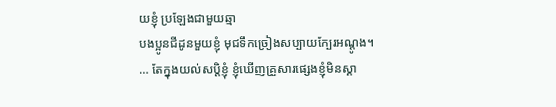យខ្ញុំ ប្រឡែងជាមួយឆ្មា
បងប្អូនជីដូនមួយខ្ញុំ មុជទឹកច្រៀងសប្បាយក្បែរអណ្តូង។
… តែក្នុងយល់សប្តិខ្ញុំ ខ្ញុំឃើញគ្រួសារផ្សេងខ្ញុំមិនស្គា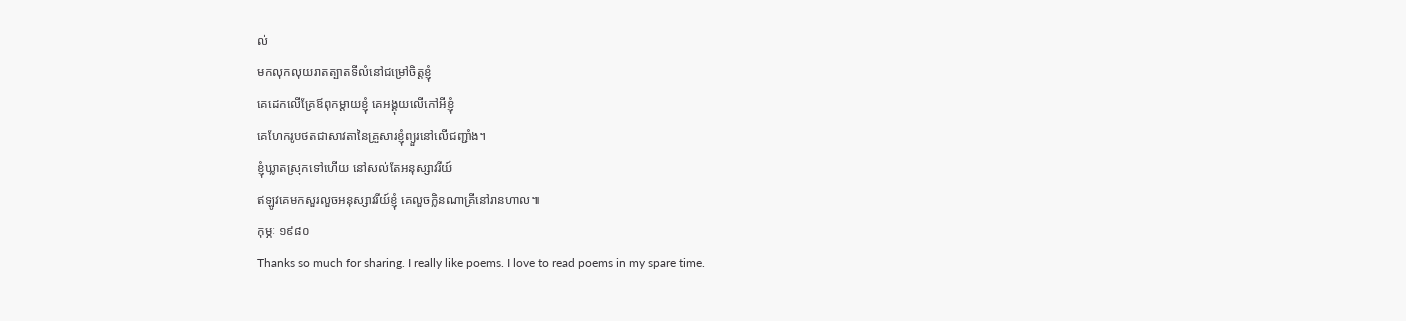ល់
មកលុកលុយរាតត្បាតទីលំនៅជម្រៅចិត្តខ្ញុំ
គេដេកលើគ្រែឪពុកម្តាយខ្ញុំ គេអង្គុយលើកៅអីខ្ញុំ
គេហែករូបថតជាសាវតានៃគ្រួសារខ្ញុំព្យួរនៅលើជញ្ជាំង។
ខ្ញុំឃ្លាតស្រុកទៅហើយ នៅសល់តែអនុស្សាវរីយ៍
ឥឡូវគេមកសួរលួចអនុស្សាវរីយ៍ខ្ញុំ គេលួចក្លិនណាគ្រីនៅរានហាល៕
កុម្ភៈ ១៩៨០
Thanks so much for sharing. I really like poems. I love to read poems in my spare time.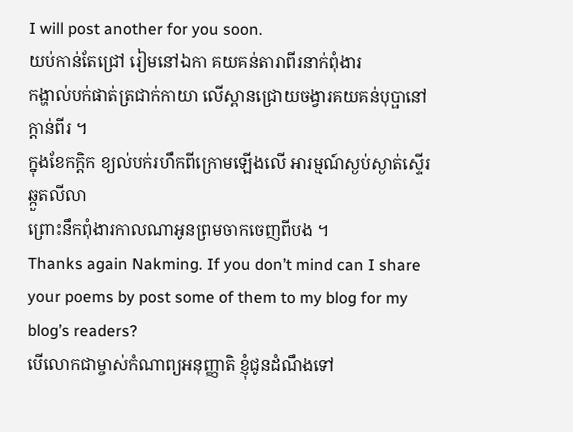I will post another for you soon.
យប់កាន់តែជ្រៅ រៀមនៅឯកា គយគន់តារាពីរនាក់ពុំងារ
កង្ហាល់បក់ផាត់ត្រជាក់កាយា លើស្ពានជ្រោយចង្វារគយគន់បុប្ផានៅក្ដាន់ពីរ ។
ក្នុងខែកក្ដិក ខ្យល់បក់រហឹកពីក្រោមឡើងលើ អារម្មណ៍ស្ងប់ស្ងាត់ស្ទើរឆ្កួតលីលា
ព្រោះនឹកពុំងារកាលណាអូនព្រមចាកចេញពីបង ។
Thanks again Nakming. If you don’t mind can I share your poems by post some of them to my blog for my blog’s readers?
បើលោកជាម្ចាស់កំណាព្យអនុញ្ញាតិ ខ្ញុំជូនដំណឹងទៅ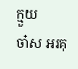ក្មួយ
ចា៎ស អរគុ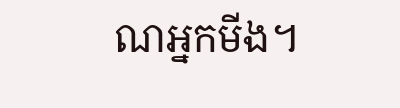ណអ្នកមីង។